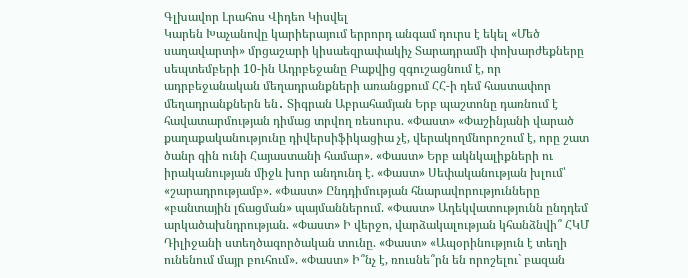Գլխավոր Լրահոս Վիդեո Կիսվել
Կարեն Խաչանովը կարիերայում երրորդ անգամ դուրս է եկել «Մեծ սաղավարտի» մրցաշարի կիսաեզրափակիչ Տարադրամի փոխարժեքները սեպտեմբերի 10-ին Ադրբեջանը Բաքվից զգուշացնում է, որ ադրբեջանական մեղադրանքների առանցքում ՀՀ-ի դեմ հաստափոր մեղադրանքներն են․ Տիգրան Աբրահամյան Երբ պաշտոնը դառնում է հավատարմության դիմաց տրվող ռեսուրս. «Փաստ» «Փաշինյանի վարած քաղաքականությունը դիվերսիֆիկացիա չէ, վերակողմնորոշում է, որը շատ ծանր գին ունի Հայաստանի համար». «Փաստ» Երբ ակնկալիքների ու իրականության միջև խոր անդունդ է. «Փաստ» Սեփականության խլում՝ «շարադրությամբ». «Փաստ» Ընդդիմության հնարավորությունները «բանտային լճացման» պայմաններում. «Փաստ» Ադեկվատությունն ընդդեմ արկածախնդրության. «Փաստ» Ի վերջո, վարձակալության կհանձնվի՞ ՀԿՄ Դիլիջանի ստեղծագործական տունը. «Փաստ» «Ապօրինություն է տեղի ունենում մայր բուհում». «Փաստ» Ի՞նչ է, ռուսնե՞րն են որոշելու` բազան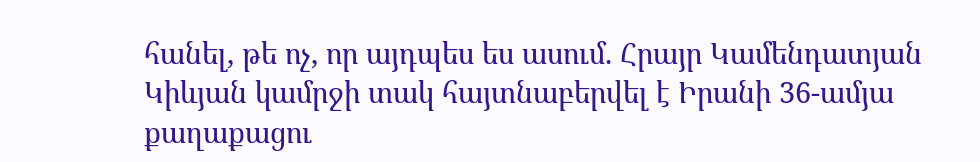հանել, թե ոչ, որ այդպես ես ասում. Հրայր Կամենդատյան
Կիևյան կամրջի տակ հայտնաբերվել է Իրանի 36-ամյա քաղաքացու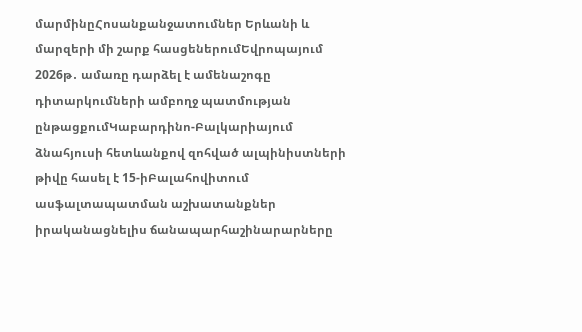մարմինըՀոսանքանջատումներ Երևանի և մարզերի մի շարք հասցեներումԵվրոպայում 2026թ․ ամառը դարձել է ամենաշոգը դիտարկումների ամբողջ պատմության ընթացքումԿաբարդինո-Բալկարիայում ձնահյուսի հետևանքով զոհված ալպինիստների թիվը հասել է 15-իԲալահովիտում ասֆալտապատման աշխատանքներ իրականացնելիս ճանապարհաշինարարները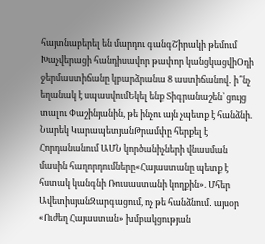հայտնաբերել են մարդու գանգՇիրակի թեմում Խաչվերացի հանդիսավոր թափոր կանցկացվիՕդի ջերմաստիճանը կբարձրանա 8 աստիճանով․ ի՞նչ եղանակ է սպասվումԵկել ենք Տիգրանաշեն՝ ցույց տալու Փաշինյանին, թե ինչու այն չպետք է հանձնի. Նարեկ ԿարապետյանԹրամփը հերքել է Հորդանանում ԱՄՆ կործանիչների վնասման մասին հաղորդումները«Հայաստանը պետք է հստակ կանգնի Ռուսաստանի կողքին». Մհեր ԱվետիսյանԶարգացում, ոչ թե հանձնում․ այսօր «Ուժեղ Հայաստան» խմբակցության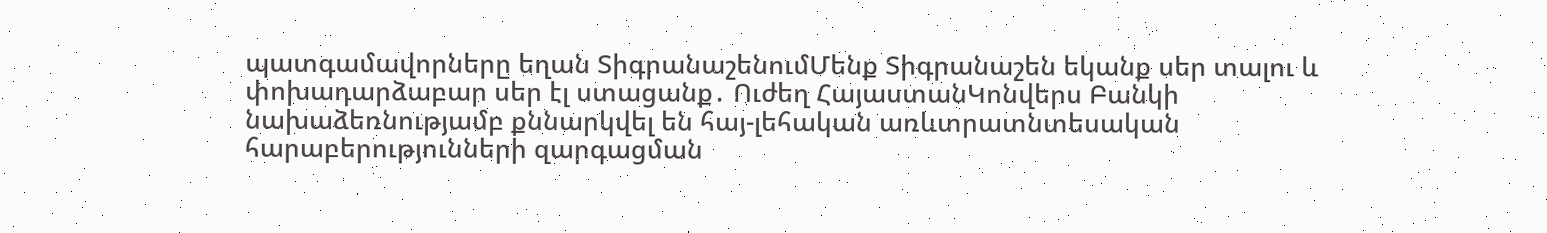պատգամավորները եղան ՏիգրանաշենումՄենք Տիգրանաշեն եկանք սեր տալու և փոխադարձաբար սեր էլ ստացանք․ Ուժեղ ՀայաստանԿոնվերս Բանկի նախաձեռնությամբ քննարկվել են հայ-լեհական առևտրատնտեսական հարաբերությունների զարգացման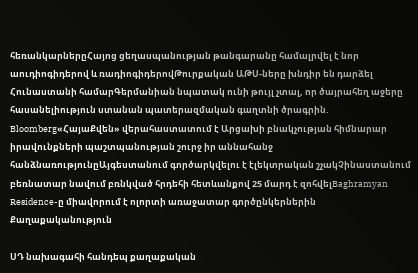հեռանկարներըՀայոց ցեղասպանության թանգարանը համալրվել է նոր աուդիոգիդերով և ռադիոգիդերովԹուրքական ԱԹՍ-ները խնդիր են դարձել Հունաստանի համարԳերմանիան նպատակ ունի թույլ չտալ, որ ծայրահեղ աջերը հասանելիություն ստանան պատերազմական գաղտնի ծրագրին. Bloomberg«ՀայաՔվեն» վերահաստատում է Արցախի բնակչության հիմնարար իրավունքների պաշտպանության շուրջ իր աննահանջ հանձնառությունըԱյգեստանում գործարկվելու է էլեկտրական շչակՉինաստանում բեռնատար նավում բռնկված հրդեհի հետևանքով 25 մարդ է զոհվելBaghramyan Residence-ը միավորում է ոլորտի առաջատար գործընկերներին
Քաղաքականություն

ՍԴ նախագահի հանդեպ քաղաքական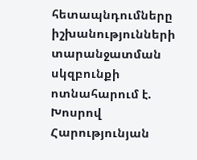հետապնդումները իշխանությունների տարանջատման սկզբունքի ոտնահարում է. Խոսրով Հարությունյան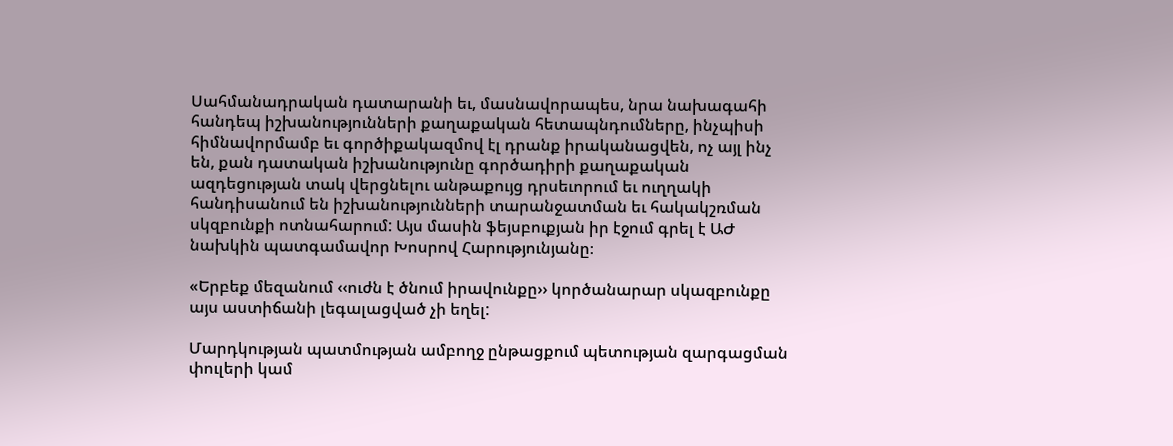Սահմանադրական դատարանի եւ, մասնավորապես, նրա նախագահի հանդեպ իշխանությունների քաղաքական հետապնդումները, ինչպիսի հիմնավորմամբ եւ գործիքակազմով էլ դրանք իրականացվեն, ոչ այլ ինչ են, քան դատական իշխանությունը գործադիրի քաղաքական ազդեցության տակ վերցնելու անթաքույց դրսեւորում եւ ուղղակի հանդիսանում են իշխանությունների տարանջատման եւ հակակշռման սկզբունքի ոտնահարում: Այս մասին ֆեյսբուքյան իր էջում գրել է ԱԺ նախկին պատգամավոր Խոսրով Հարությունյանը։

«Երբեք մեզանում ‹‹ուժն է ծնում իրավունքը›› կործանարար սկազբունքը այս աստիճանի լեգալացված չի եղել:

Մարդկության պատմության ամբողջ ընթացքում պետության զարգացման փուլերի կամ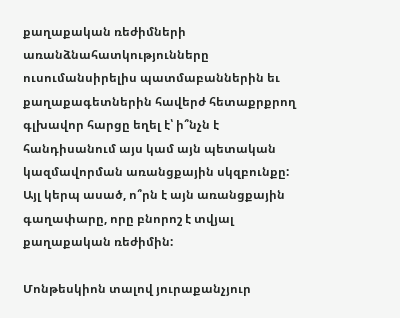քաղաքական ռեժիմների առանձնահատկությունները ուսումանսիրելիս պատմաբաններին եւ քաղաքագետներին հավերժ հետաքրքրող գլխավոր հարցը եղել է՝ ի՞նչն է հանդիսանում այս կամ այն պետական կազմավորման առանցքային սկզբունքը: Այլ կերպ ասած, ո՞րն է այն առանցքային գաղափարը, որը բնորոշ է տվյալ քաղաքական ռեժիմին:

Մոնթեսկիոն տալով յուրաքանչյուր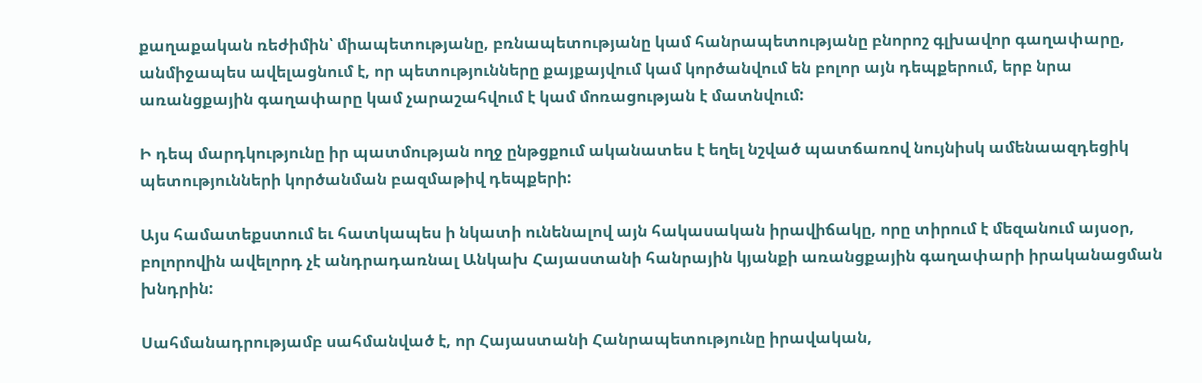քաղաքական ռեժիմին՝ միապետությանը, բռնապետությանը կամ հանրապետությանը բնորոշ գլխավոր գաղափարը, անմիջապես ավելացնում է, որ պետությունները քայքայվում կամ կործանվում են բոլոր այն դեպքերում, երբ նրա առանցքային գաղափարը կամ չարաշահվում է կամ մոռացության է մատնվում:

Ի դեպ մարդկությունը իր պատմության ողջ ընթցքում ականատես է եղել նշված պատճառով նույնիսկ ամենաազդեցիկ պետությունների կործանման բազմաթիվ դեպքերի:

Այս համատեքստում եւ հատկապես ի նկատի ունենալով այն հակասական իրավիճակը, որը տիրում է մեզանում այսօր, բոլորովին ավելորդ չէ անդրադառնալ Անկախ Հայաստանի հանրային կյանքի առանցքային գաղափարի իրականացման խնդրին:

Սահմանադրությամբ սահմանված է, որ Հայաստանի Հանրապետությունը իրավական,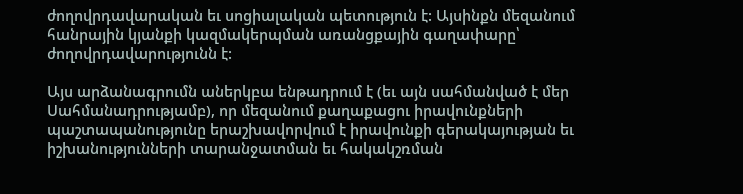ժողովրդավարական եւ սոցիալական պետություն է: Այսինքն մեզանում հանրային կյանքի կազմակերպման առանցքային գաղափարը՝ ժողովրդավարությունն է:

Այս արձանագրումն աներկբա ենթադրում է (եւ այն սահմանված է մեր Սահմանադրությամբ), որ մեզանում քաղաքացու իրավունքների պաշտապանությունը երաշխավորվում է իրավունքի գերակայության եւ իշխանությունների տարանջատման եւ հակակշռման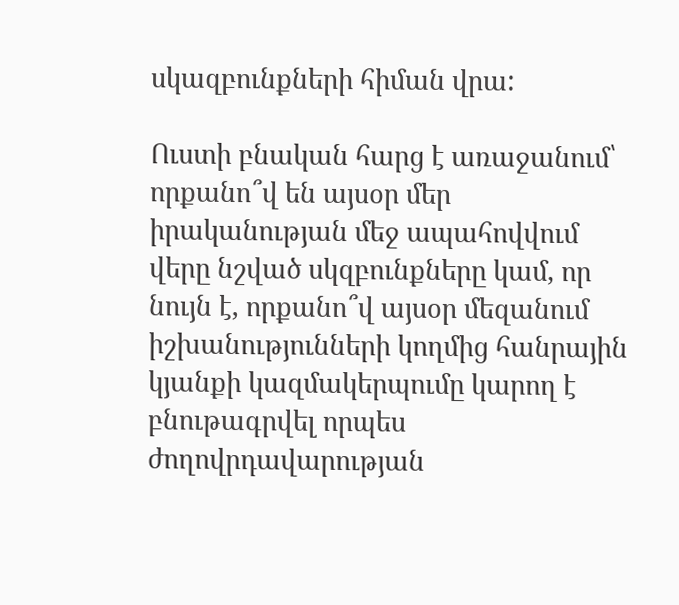սկազբունքների հիման վրա:

Ուստի բնական հարց է առաջանում՝ որքանո՞վ են այսօր մեր իրականության մեջ ապահովվում վերը նշված սկզբունքները կամ, որ նույն է, որքանո՞վ այսօր մեզանում իշխանությունների կողմից հանրային կյանքի կազմակերպումը կարող է բնութագրվել որպես ժողովրդավարության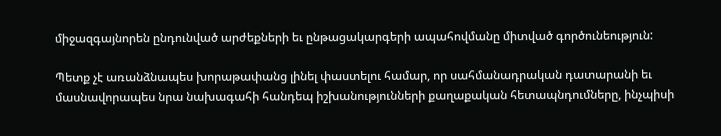միջազգայնորեն ընդունված արժեքների եւ ընթացակարգերի ապահովմանը միտված գործունեություն:

Պետք չէ առանձնապես խորաթափանց լինել փաստելու համար, որ սահմանադրական դատարանի եւ մասնավորապես նրա նախագահի հանդեպ իշխանությունների քաղաքական հետապնդումները, ինչպիսի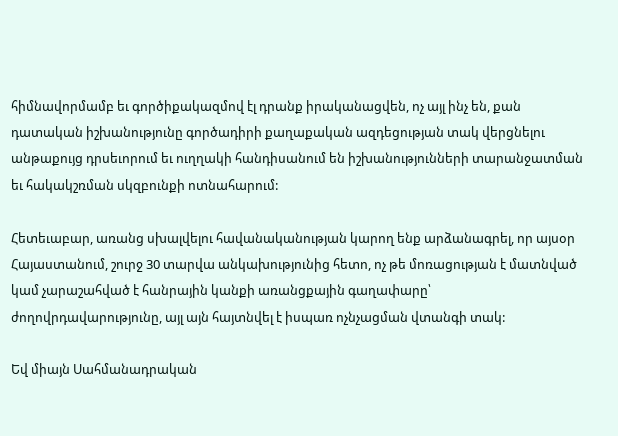հիմնավորմամբ եւ գործիքակազմով էլ դրանք իրականացվեն, ոչ այլ ինչ են, քան դատական իշխանությունը գործադիրի քաղաքական ազդեցության տակ վերցնելու անթաքույց դրսեւորում եւ ուղղակի հանդիսանում են իշխանությունների տարանջատման եւ հակակշռման սկզբունքի ոտնահարում:

Հետեւաբար, առանց սխալվելու հավանականության կարող ենք արձանագրել, որ այսօր Հայաստանում, շուրջ 30 տարվա անկախությունից հետո, ոչ թե մոռացության է մատնված կամ չարաշահված է հանրային կանքի առանցքային գաղափարը՝ ժողովրդավարությունը, այլ այն հայտնվել է իսպառ ոչնչացման վտանգի տակ:

Եվ միայն Սահմանադրական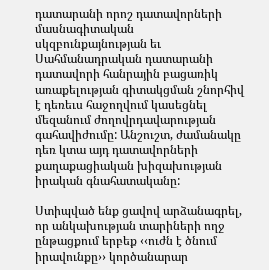դատարանի որոշ դատավորների մասնագիտական սկզբունքայնության եւ Սահմանադրական դատարանի դատավորի հանրային բացառիկ առաքելության գիտակցման շնորհիվ է դեռեւս հաջողվում կասեցնել մեզանում ժողովրդավարության գահավիժումը: Անշուշտ, ժամանակը դեռ կտա այդ դատավորների քաղաքացիական խիզախության իրական գնահատականը:

Ստիպված ենք ցավով արձանագրել, որ անկախության տարիների ողջ ընթացքում երբեք ‹‹ուժն է ծնում իրավունքը›› կործանարար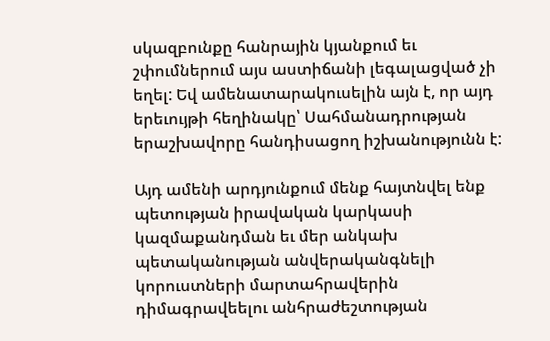սկազբունքը հանրային կյանքում եւ շփումներում այս աստիճանի լեգալացված չի եղել: Եվ ամենատարակուսելին այն է, որ այդ երեւույթի հեղինակը՝ Սահմանադրության երաշխավորը հանդիսացող իշխանությունն է:

Այդ ամենի արդյունքում մենք հայտնվել ենք պետության իրավական կարկասի կազմաքանդման եւ մեր անկախ պետականության անվերականգնելի կորուստների մարտահրավերին դիմագրավեելու անհրաժեշտության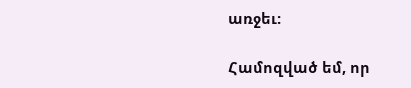առջեւ:

Համոզված եմ, որ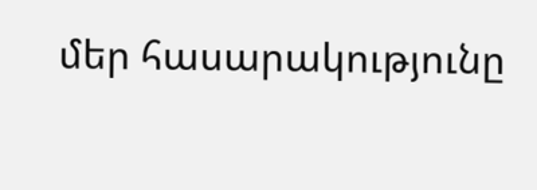մեր հասարակությունը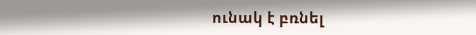ունակ է բռնել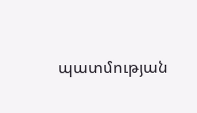պատմության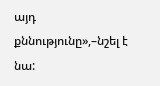այդ քննությունը»,–նշել է նա: